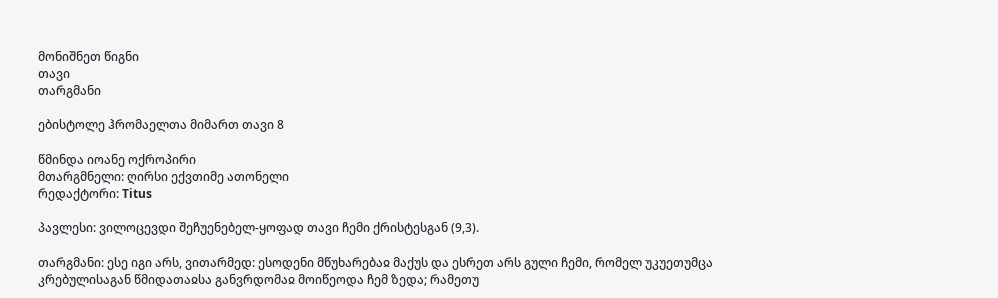მონიშნეთ წიგნი
თავი
თარგმანი

ებისტოლე ჰრომაელთა მიმართ თავი 8

წმინდა იოანე ოქროპირი
მთარგმნელი: ღირსი ექვთიმე ათონელი
რედაქტორი: Titus

პავლესი: ვილოცევდი შეჩუენებელ-ყოფად თავი ჩემი ქრისტესგან (9,3).

თარგმანი: ესე იგი არს, ვითარმედ: ესოდენი მწუხარებაჲ მაქუს და ესრეთ არს გული ჩემი, რომელ უკუეთუმცა კრებულისაგან წმიდათაჲსა განვრდომაჲ მოიწეოდა ჩემ ზედა; რამეთუ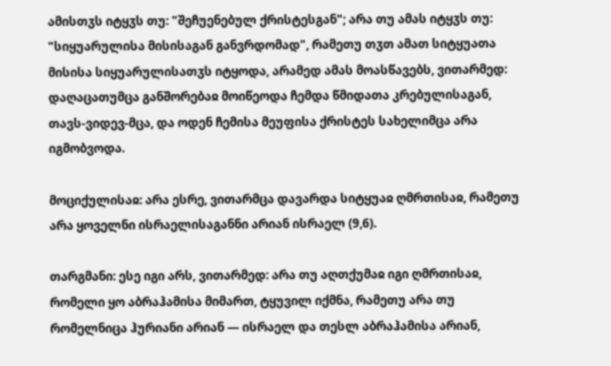ამისთჳს იტყჳს თუ: "შეჩუენებულ ქრისტესგან"; არა თუ ამას იტყჳს თუ: "სიყუარულისა მისისაგან განვრდომად", რამეთუ თჳთ ამათ სიტყუათა მისისა სიყუარულისათჳს იტყოდა, არამედ ამას მოასწავებს, ვითარმედ: დაღაცათუმცა განშორებაჲ მოიწეოდა ჩემდა წმიდათა კრებულისაგან, თავს-ვიდევ-მცა, და ოდენ ჩემისა მეუფისა ქრისტეს სახელიმცა არა იგმობვოდა.

მოციქულისაჲ: არა ესრე, ვითარმცა დავარდა სიტყუაჲ ღმრთისაჲ, რამეთუ არა ყოველნი ისრაელისაგანნი არიან ისრაელ (9,6).

თარგმანი: ესე იგი არს, ვითარმედ: არა თუ აღთქუმაჲ იგი ღმრთისაჲ, რომელი ყო აბრაჰამისა მიმართ, ტყუვილ იქმნა, რამეთუ არა თუ რომელნიცა ჰურიანი არიან — ისრაელ და თესლ აბრაჰამისა არიან,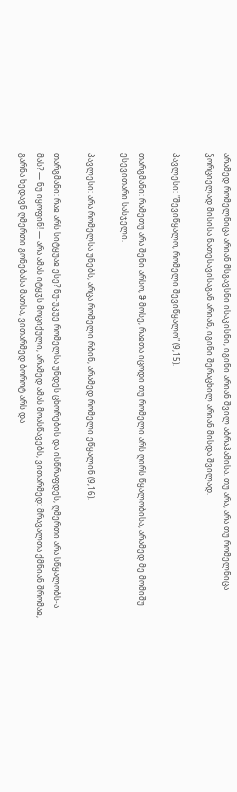არამედ რომელნიცა არიან მსგავსნი ისაკისნი, იგინი არიან შვილ აბრაჰამისა. თუ არა, არა თუ რომელნიცა ჴორციელად მისისა ნათესავისაგან არიან, იგინი შერაცხილ არიან მისდა შვილად.

პავლესი: "შევიწყალო, რომელი შევიწყალო" (9,15).

თარგმანი: რამეთუ არა შენი არსო, ჵ მოსე, რაჲთა იცოდი თუ რომელი არს ღირს წყალობისა, არამედ მე მომიშუ ესევითარი სასჯელი.

პავლესი: არა რომელსა უნებს, არცა რომელი რბინ, არამედ რომელი ეწყალინ (9,16).

თარგმანი: რაჲ არს სიტყუაჲ ესე? ნუ-უკუე რომელსა უნდეს ცხორების და ისწრაფდეს, ღმერთი არა სწყალობს-ა მას? — ნუ იყოფინ! — არა ამას იტყჳს მოციქული, არამედ ამას მოასწავებს, ვითარმედ: მრავალთა ქმნიან შრომაჲ, გარნა ხედავნ ღმერთი გონებასა მათსა, ვითარმედ ბოროტ არს და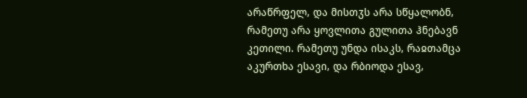არაწრფელ, და მისთჳს არა სწყალობნ, რამეთუ არა ყოვლითა გულითა ჰნებავნ კეთილი. რამეთუ უნდა ისაკს, რაჲთამცა აკურთხა ესავი, და რბიოდა ესავ,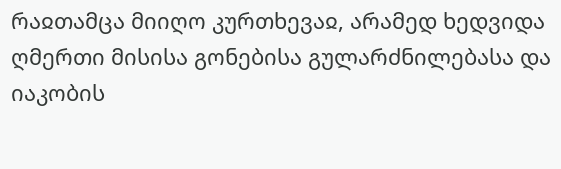რაჲთამცა მიიღო კურთხევაჲ, არამედ ხედვიდა ღმერთი მისისა გონებისა გულარძნილებასა და იაკობის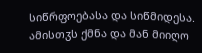სიწრფოებასა და სიწმიდესა. ამისთჳს ქმნა და მან მიიღო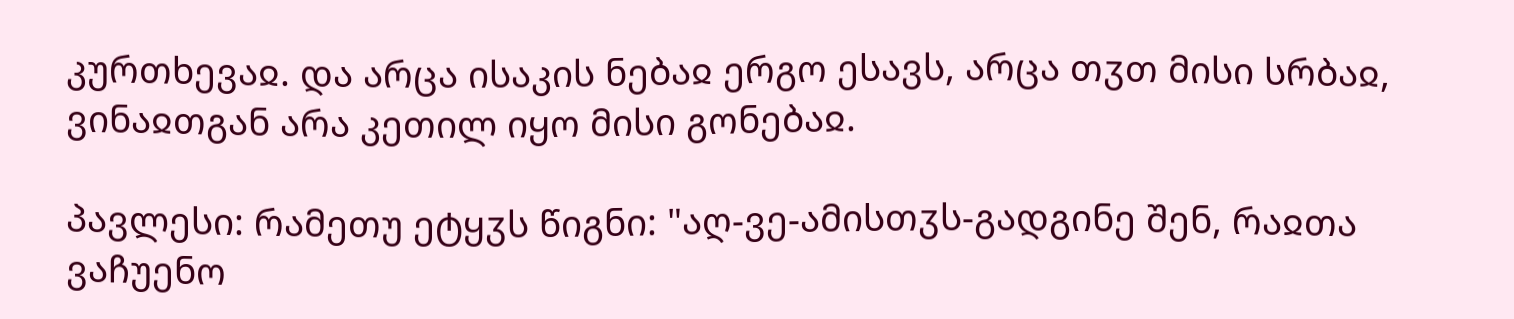კურთხევაჲ. და არცა ისაკის ნებაჲ ერგო ესავს, არცა თჳთ მისი სრბაჲ, ვინაჲთგან არა კეთილ იყო მისი გონებაჲ.

პავლესი: რამეთუ ეტყჳს წიგნი: "აღ-ვე-ამისთჳს-გადგინე შენ, რაჲთა ვაჩუენო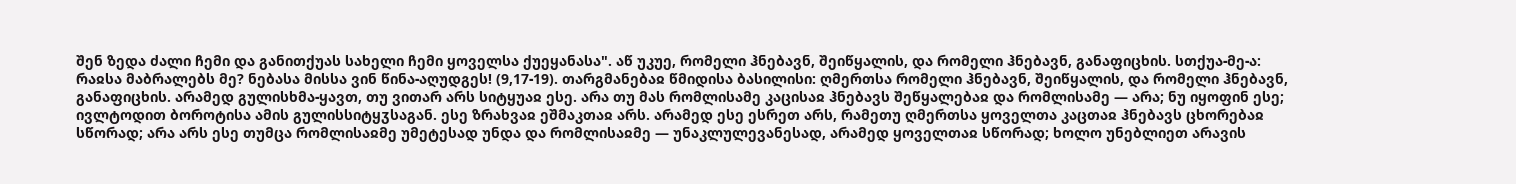შენ ზედა ძალი ჩემი და განითქუას სახელი ჩემი ყოველსა ქუეყანასა". აწ უკუე, რომელი ჰნებავნ, შეიწყალის, და რომელი ჰნებავნ, განაფიცხის. სთქუა-მე-ა: რაჲსა მაბრალებს მე? ნებასა მისსა ვინ წინა-აღუდგეს! (9,17-19). თარგმანებაჲ წმიდისა ბასილისი: ღმერთსა რომელი ჰნებავნ, შეიწყალის, და რომელი ჰნებავნ, განაფიცხის. არამედ გულისხმა-ყავთ, თუ ვითარ არს სიტყუაჲ ესე. არა თუ მას რომლისამე კაცისაჲ ჰნებავს შეწყალებაჲ და რომლისამე — არა; ნუ იყოფინ ესე; ივლტოდით ბოროტისა ამის გულისსიტყჳსაგან. ესე ზრახვაჲ ეშმაკთაჲ არს. არამედ ესე ესრეთ არს, რამეთუ ღმერთსა ყოველთა კაცთაჲ ჰნებავს ცხორებაჲ სწორად; არა არს ესე თუმცა რომლისაჲმე უმეტესად უნდა და რომლისაჲმე — უნაკლულევანესად, არამედ ყოველთაჲ სწორად; ხოლო უნებლიეთ არავის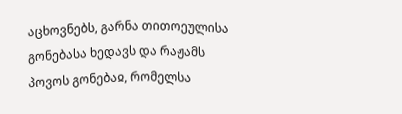აცხოვნებს, გარნა თითოეულისა გონებასა ხედავს და რაჟამს პოვოს გონებაჲ, რომელსა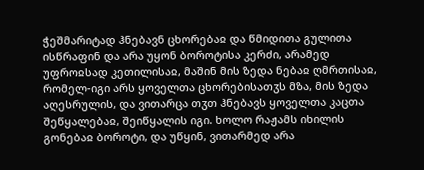ჭეშმარიტად ჰნებავნ ცხორებაჲ და წმიდითა გულითა ისწრაფინ და არა უყონ ბოროტისა კერძი, არამედ უფროჲსად კეთილისაჲ, მაშინ მის ზედა ნებაჲ ღმრთისაჲ, რომელ-იგი არს ყოველთა ცხორებისათჳს მზა, მის ზედა აღესრულის, და ვითარცა თჳთ ჰნებავს ყოველთა კაცთა შეწყალებაჲ, შეიწყალის იგი. ხოლო რაჟამს იხილის გონებაჲ ბოროტი, და უწყინ, ვითარმედ არა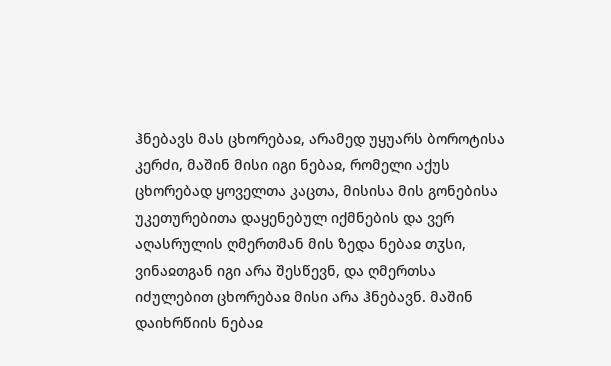ჰნებავს მას ცხორებაჲ, არამედ უყუარს ბოროტისა კერძი, მაშინ მისი იგი ნებაჲ, რომელი აქუს ცხორებად ყოველთა კაცთა, მისისა მის გონებისა უკეთურებითა დაყენებულ იქმნების და ვერ აღასრულის ღმერთმან მის ზედა ნებაჲ თჳსი, ვინაჲთგან იგი არა შესწევნ, და ღმერთსა იძულებით ცხორებაჲ მისი არა ჰნებავნ. მაშინ დაიხრწიის ნებაჲ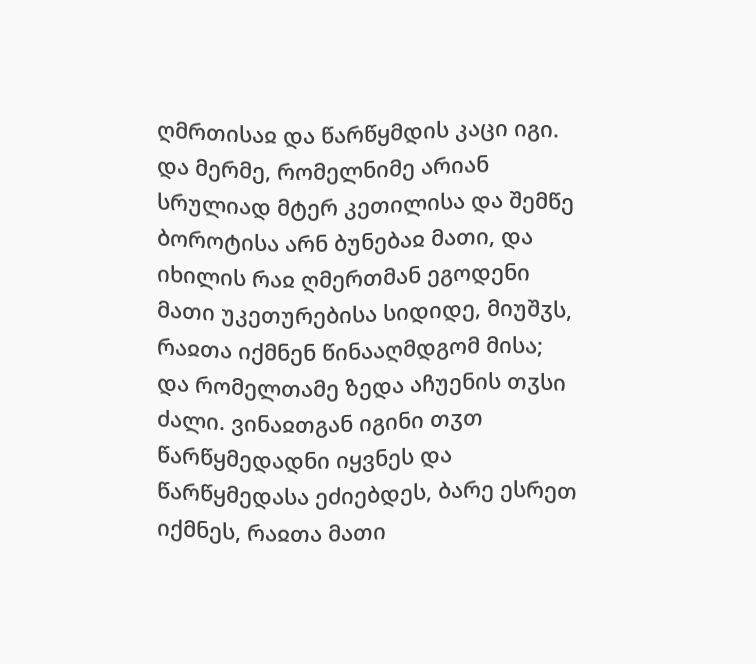ღმრთისაჲ და წარწყმდის კაცი იგი. და მერმე, რომელნიმე არიან სრულიად მტერ კეთილისა და შემწე ბოროტისა არნ ბუნებაჲ მათი, და იხილის რაჲ ღმერთმან ეგოდენი მათი უკეთურებისა სიდიდე, მიუშჳს, რაჲთა იქმნენ წინააღმდგომ მისა; და რომელთამე ზედა აჩუენის თჳსი ძალი. ვინაჲთგან იგინი თჳთ წარწყმედადნი იყვნეს და წარწყმედასა ეძიებდეს, ბარე ესრეთ იქმნეს, რაჲთა მათი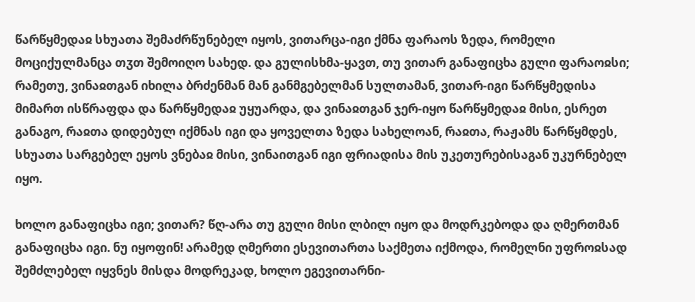წარწყმედაჲ სხუათა შემაძრწუნებელ იყოს, ვითარცა-იგი ქმნა ფარაოს ზედა, რომელი მოციქულმანცა თჳთ შემოიღო სახედ. და გულისხმა-ყავთ, თუ ვითარ განაფიცხა გული ფარაოჲსი; რამეთუ, ვინაჲთგან იხილა ბრძენმან მან განმგებელმან სულთამან, ვითარ-იგი წარწყმედისა მიმართ ისწრაფდა და წარწყმედაჲ უყუარდა, და ვინაჲთგან ჯერ-იყო წარწყმედაჲ მისი, ესრეთ განაგო, რაჲთა დიდებულ იქმნას იგი და ყოველთა ზედა სახელოან, რაჲთა, რაჟამს წარწყმდეს, სხუათა სარგებელ ეყოს ვნებაჲ მისი, ვინაითგან იგი ფრიადისა მის უკეთურებისაგან უკურნებელ იყო.

ხოლო განაფიცხა იგი; ვითარ? წღ-არა თუ გული მისი ლბილ იყო და მოდრკებოდა და ღმერთმან განაფიცხა იგი. ნუ იყოფინ! არამედ ღმერთი ესევითართა საქმეთა იქმოდა, რომელნი უფროჲსად შემძლებელ იყვნეს მისდა მოდრეკად, ხოლო ეგევითარნი-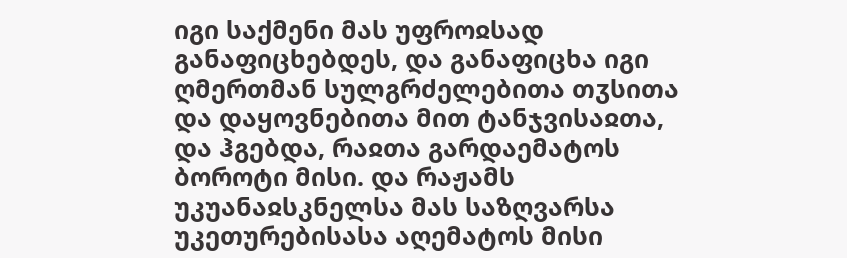იგი საქმენი მას უფროჲსად განაფიცხებდეს, და განაფიცხა იგი ღმერთმან სულგრძელებითა თჳსითა და დაყოვნებითა მით ტანჯვისაჲთა, და ჰგებდა, რაჲთა გარდაემატოს ბოროტი მისი. და რაჟამს უკუანაჲსკნელსა მას საზღვარსა უკეთურებისასა აღემატოს მისი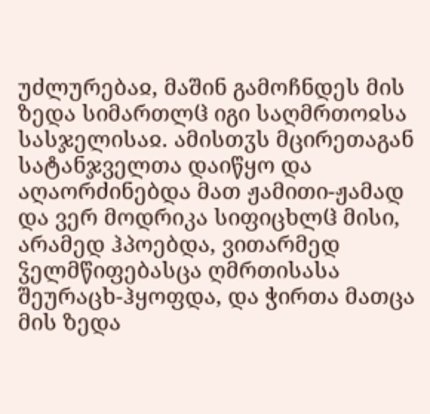უძლურებაჲ, მაშინ გამოჩნდეს მის ზედა სიმართლჱ იგი საღმრთოჲსა სასჯელისაჲ. ამისთჳს მცირეთაგან სატანჯველთა დაიწყო და აღაორძინებდა მათ ჟამითი-ჟამად და ვერ მოდრიკა სიფიცხლჱ მისი, არამედ ჰპოებდა, ვითარმედ ჴელმწიფებასცა ღმრთისასა შეურაცხ-ჰყოფდა, და ჭირთა მათცა მის ზედა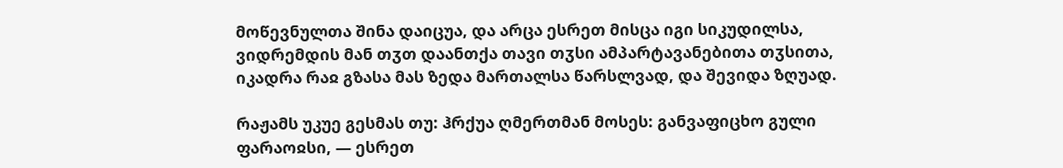მოწევნულთა შინა დაიცუა, და არცა ესრეთ მისცა იგი სიკუდილსა, ვიდრემდის მან თჳთ დაანთქა თავი თჳსი ამპარტავანებითა თჳსითა, იკადრა რაჲ გზასა მას ზედა მართალსა წარსლვად, და შევიდა ზღუად.

რაჟამს უკუე გესმას თუ: ჰრქუა ღმერთმან მოსეს: განვაფიცხო გული ფარაოჲსი, — ესრეთ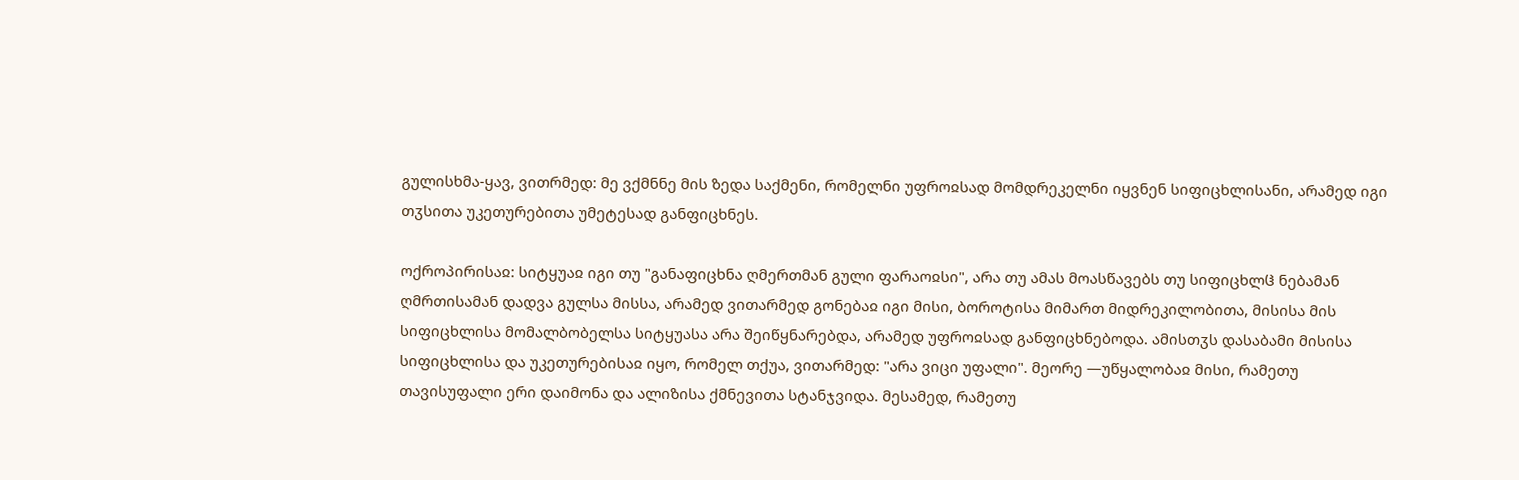გულისხმა-ყავ, ვითრმედ: მე ვქმნნე მის ზედა საქმენი, რომელნი უფროჲსად მომდრეკელნი იყვნენ სიფიცხლისანი, არამედ იგი თჳსითა უკეთურებითა უმეტესად განფიცხნეს.

ოქროპირისაჲ: სიტყუაჲ იგი თუ "განაფიცხნა ღმერთმან გული ფარაოჲსი", არა თუ ამას მოასწავებს თუ სიფიცხლჱ ნებამან ღმრთისამან დადვა გულსა მისსა, არამედ ვითარმედ გონებაჲ იგი მისი, ბოროტისა მიმართ მიდრეკილობითა, მისისა მის სიფიცხლისა მომალბობელსა სიტყუასა არა შეიწყნარებდა, არამედ უფროჲსად განფიცხნებოდა. ამისთჳს დასაბამი მისისა სიფიცხლისა და უკეთურებისაჲ იყო, რომელ თქუა, ვითარმედ: "არა ვიცი უფალი". მეორე —უწყალობაჲ მისი, რამეთუ თავისუფალი ერი დაიმონა და ალიზისა ქმნევითა სტანჯვიდა. მესამედ, რამეთუ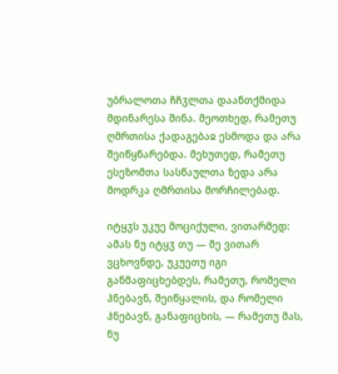უბრალოთა ჩჩჳლთა დაანთქმიდა მდინარესა შინა. მეოთხედ, რამეთუ ღმრთისა ქადაგებაჲ ესმოდა და არა შეიწყნარებდა. მეხუთედ, რამეთუ ესეზომთა სასწაულთა ზედა არა მოდრკა ღმრთისა მორჩილებად.

იტყჳს უკუე მოციქული, ვითარმედ: ამას ნუ იტყჳ თუ — მე ვითარ ვცხოვნდე, უკუეთუ იგი განმაფიცხებდეს, რამეთუ, რომელი ჰნებავნ, შეიწყალის, და რომელი ჰნებავნ, განაფიცხის, — რამეთუ მას, ნუ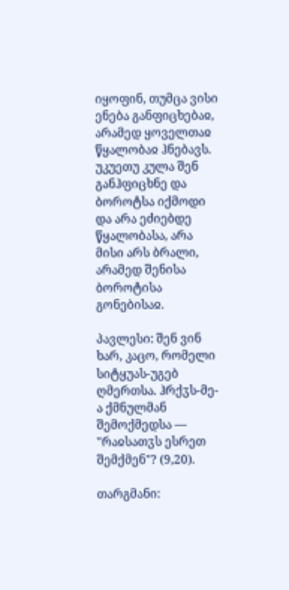იყოფინ, თუმცა ვისი ენება განფიცხებაჲ, არამედ ყოველთაჲ წყალობაჲ ჰნებავს. უკუეთუ კულა შენ განჰფიცხნე და ბოროტსა იქმოდი და არა ეძიებდე წყალობასა, არა მისი არს ბრალი, არამედ შენისა ბოროტისა გონებისაჲ.

პავლესი: შენ ვინ ხარ, კაცო, რომელი სიტყუას-უგებ ღმერთსა. ჰრქჳს-მე-ა ქმნულმან შემოქმედსა — "რაჲსათჳს ესრეთ შემქმენ"? (9,20).

თარგმანი: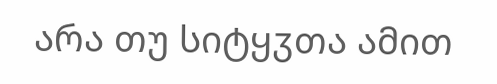არა თუ სიტყჳთა ამით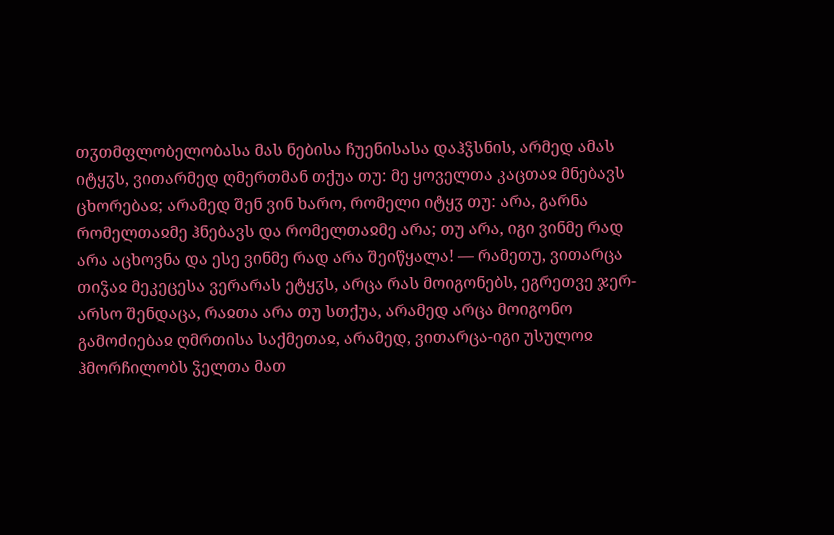თჳთმფლობელობასა მას ნებისა ჩუენისასა დაჰჴსნის, არმედ ამას იტყჳს, ვითარმედ ღმერთმან თქუა თუ: მე ყოველთა კაცთაჲ მნებავს ცხორებაჲ; არამედ შენ ვინ ხარო, რომელი იტყჳ თუ: არა, გარნა რომელთაჲმე ჰნებავს და რომელთაჲმე არა; თუ არა, იგი ვინმე რად არა აცხოვნა და ესე ვინმე რად არა შეიწყალა! — რამეთუ, ვითარცა თიჴაჲ მეკეცესა ვერარას ეტყჳს, არცა რას მოიგონებს, ეგრეთვე ჯერ-არსო შენდაცა, რაჲთა არა თუ სთქუა, არამედ არცა მოიგონო გამოძიებაჲ ღმრთისა საქმეთაჲ, არამედ, ვითარცა-იგი უსულოჲ ჰმორჩილობს ჴელთა მათ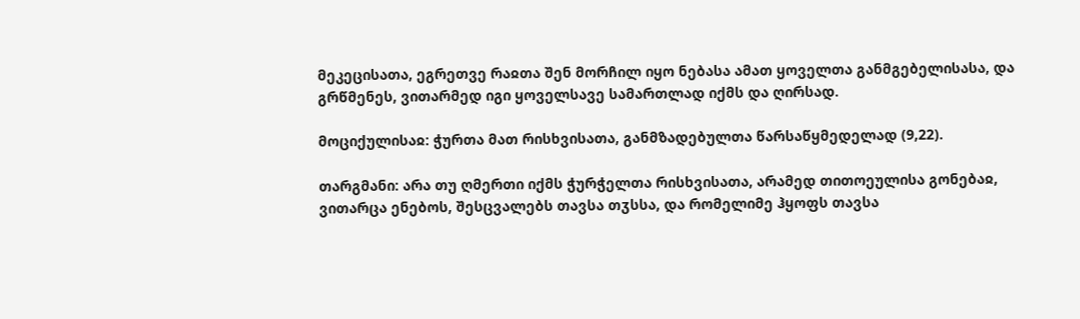მეკეცისათა, ეგრეთვე რაჲთა შენ მორჩილ იყო ნებასა ამათ ყოველთა განმგებელისასა, და გრწმენეს, ვითარმედ იგი ყოველსავე სამართლად იქმს და ღირსად.

მოციქულისაჲ: ჭურთა მათ რისხვისათა, განმზადებულთა წარსაწყმედელად (9,22).

თარგმანი: არა თუ ღმერთი იქმს ჭურჭელთა რისხვისათა, არამედ თითოეულისა გონებაჲ, ვითარცა ენებოს, შესცვალებს თავსა თჳსსა, და რომელიმე ჰყოფს თავსა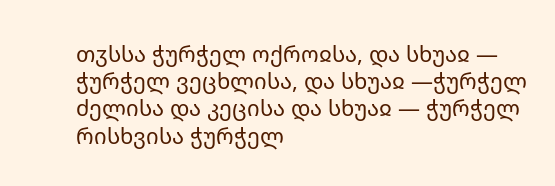თჳსსა ჭურჭელ ოქროჲსა, და სხუაჲ — ჭურჭელ ვეცხლისა, და სხუაჲ —ჭურჭელ ძელისა და კეცისა და სხუაჲ — ჭურჭელ რისხვისა ჭურჭელ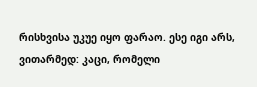რისხვისა უკუე იყო ფარაო. ესე იგი არს, ვითარმედ: კაცი, რომელი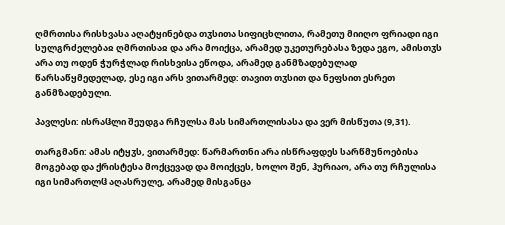ღმრთისა რისხვასა აღატყინებდა თჳსითა სიფიცხლითა, რამეთუ მიიღო ფრიადი იგი სულგრძელებაჲ ღმრთისაჲ და არა მოიქცა, არამედ უკეთურებასა ზედა ეგო, ამისთჳს არა თუ ოდენ ჭურჭლად რისხვისა ეწოდა, არამედ განმზადებულად წარსაწყმედელად, ესე იგი არს ვითარმედ: თავით თჳსით და ნეფსით ესრეთ განმზადებული.

პავლესი: ისრაჱლი შეუდგა რჩულსა მას სიმართლისასა და ვერ მისწუთა (9,31).

თარგმანი: ამას იტყჳს, ვითარმედ: წარმართნი არა ისწრაფდეს სარწმუნოებისა მოგებად და ქრისტესა მოქცევად და მოიქცეს, ხოლო შენ, ჰურიაო, არა თუ რჩულისა იგი სიმართლჱ აღასრულე, არამედ მისგანცა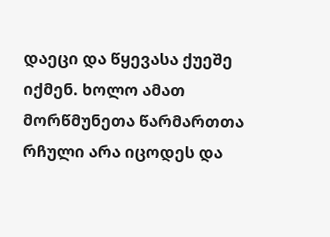დაეცი და წყევასა ქუეშე იქმენ. ხოლო ამათ მორწმუნეთა წარმართთა რჩული არა იცოდეს და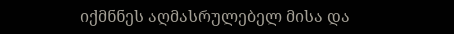იქმნნეს აღმასრულებელ მისა და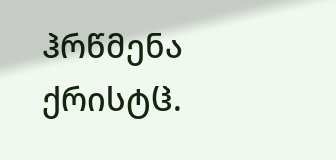ჰრწმენა ქრისტჱ.